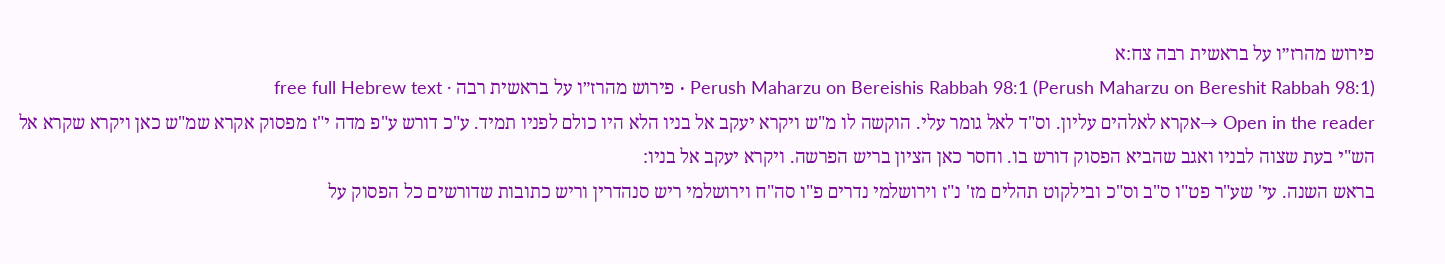פירוש מהרז״ו על בראשית רבה צח:א
Perush Maharzu on Bereishis Rabbah 98:1 (Perush Maharzu on Bereshit Rabbah 98:1) · פירוש מהרז״ו על בראשית רבה · free full Hebrew text
Open in the reader →אקרא לאלהים עליון. וס"ד לאל גומר עלי. הוקשה לו מ"ש ויקרא יעקב אל בניו הלא היו כולם לפניו תמיד. ע"כ דורש ע"פ מדה י"ז מפסוק אקרא שמ"ש כאן ויקרא שקרא אל הש"י בעת שצוה לבניו ואגב שהביא הפסוק דורש בו. וחסר כאן הציון בריש הפרשה. ויקרא יעקב אל בניו:
בראש השנה. עי' שע"ר פט"ו ס"ב וס"כ ובילקוט תהלים מז' נ"ז וירושלמי נדרים פ"ו סה"ח וירושלמי ריש סנהדרין וריש כתובות שדורשים כל הפסוק על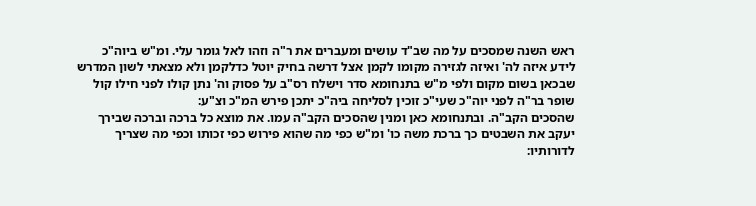ראש השנה שמסכים על מה שב"ד עושים ומעברים את ר"ה וזהו לאל גומר עלי. ומ"ש ביוה"כ לידע איזה לה' ואיזה לגזירה מקומו לקמן אצל דרשה בחיק יוטל כדלקמן ולא מצאתי לשון המדרש שבכאן בשום מקום ולפי מ"ש בתנחומא סדר וישלח רס"ב על פסוק וה' נתן קולו לפני חילו קול שופר בר"ה לפני יוה"כ שעי"כ זוכין לסליחה ביה"כ יתכן פירש המ"כ וצ"ע:
שהסכים הקב"ה. ובתנחומא כאן ומנין שהסכים הקב"ה עמו. את מוצא כל ברכה וברכה שבירך יעקב את השבטים כך ברכת משה כו' ומ"ש כפי מה שהוא פירוש כפי זכותו וכפי מה שצריך לדורותיו: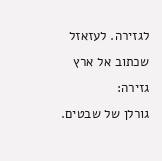לגזירה. לעזאזל שכתוב אל ארץ גזירה:
גורלן של שבטים.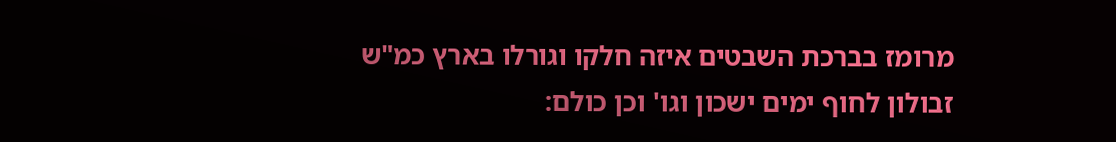מרומז בברכת השבטים איזה חלקו וגורלו בארץ כמ"ש זבולון לחוף ימים ישכון וגו' וכן כולם: